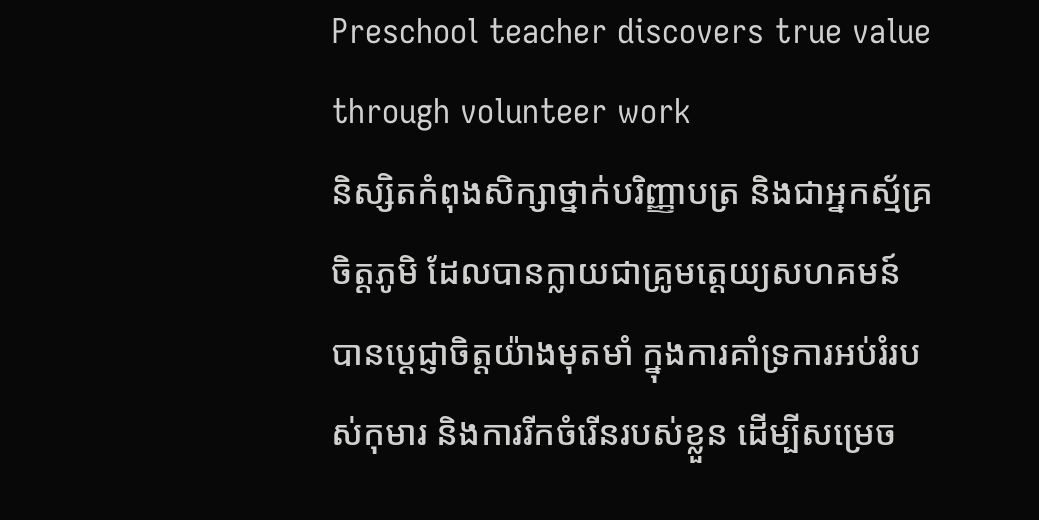Preschool teacher discovers true value through volunteer work
និស្សិតកំពុងសិក្សាថ្នាក់បរិញ្ញាបត្រ និងជាអ្នកស្ម័គ្រចិត្តភូមិ ដែលបានក្លាយជាគ្រូមត្តេយ្យសហគមន៍ បានប្តេជ្ញាចិត្តយ៉ាងមុតមាំ ក្នុងការគាំទ្រការអប់រំរបស់កុមារ និងការរីកចំរើនរបស់ខ្លួន ដើម្បីសម្រេច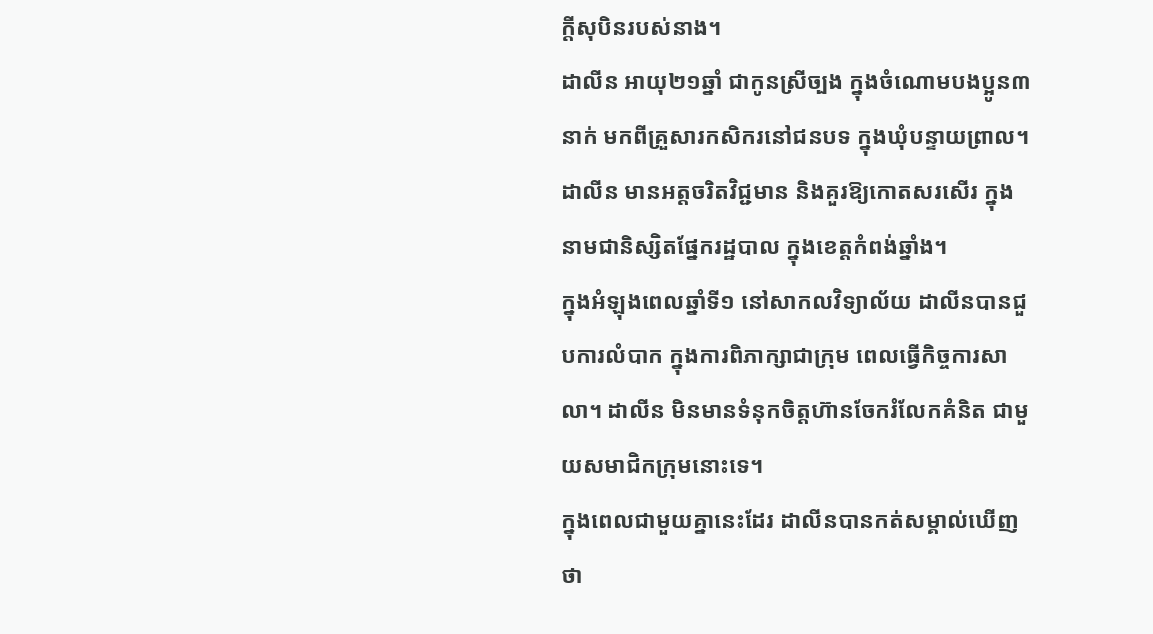ក្តីសុបិនរបស់នាង។
ដាលីន អាយុ២១ឆ្នាំ ជាកូនស្រីច្បង ក្នុងចំណោមបងប្អូន៣នាក់ មកពីគ្រួសារកសិករនៅជនបទ ក្នុងឃុំបន្ទាយព្រាល។ ដាលីន មានអត្តចរិតវិជ្ជមាន និងគួរឱ្យកោតសរសើរ ក្នុងនាមជានិស្សិតផ្នែករដ្ឋបាល ក្នុងខេត្តកំពង់ឆ្នាំង។
ក្នុងអំឡុងពេលឆ្នាំទី១ នៅសាកលវិទ្យាល័យ ដាលីនបានជួបការលំបាក ក្នុងការពិភាក្សាជាក្រុម ពេលធ្វើកិច្ចការសាលា។ ដាលីន មិនមានទំនុកចិត្តហ៊ានចែករំលែកគំនិត ជាមួយសមាជិកក្រុមនោះទេ។
ក្នុងពេលជាមួយគ្នានេះដែរ ដាលីនបានកត់សម្គាល់ឃើញថា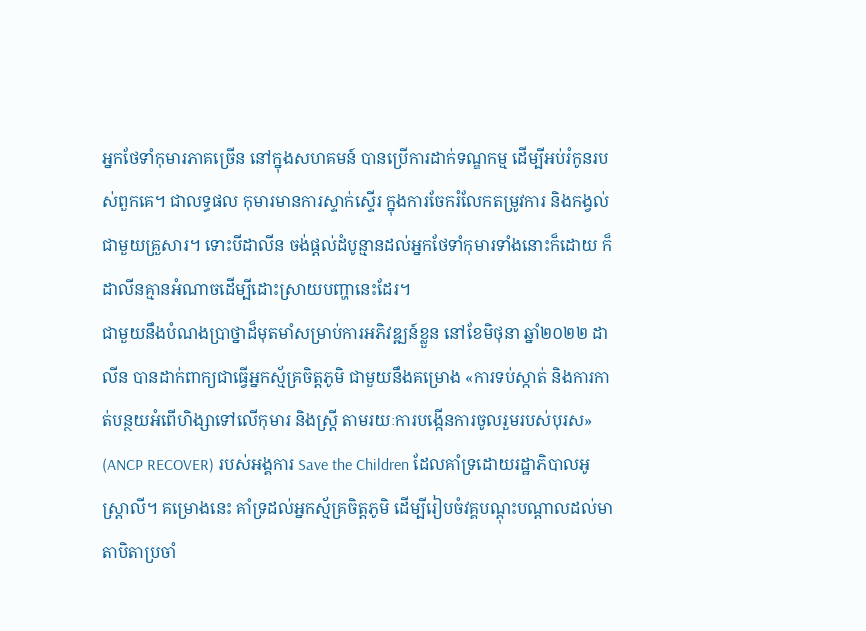អ្នកថែទាំកុមារភាគច្រើន នៅក្នុងសហគមន៍ បានប្រើការដាក់ទណ្ឌកម្ម ដើម្បីអប់រំកូនរបស់ពួកគេ។ ជាលទ្ធផល កុមារមានការស្ទាក់ស្ទើរ ក្នុងការចែករំលែកតម្រូវការ និងកង្វល់ជាមួយគ្រួសារ។ ទោះបីដាលីន ចង់ផ្តល់ដំបូន្មានដល់អ្នកថែទាំកុមារទាំងនោះក៏ដោយ ក៏ដាលីនគ្មានអំណាចដើម្បីដោះស្រាយបញ្ហានេះដែរ។
ជាមួយនឹងបំណងប្រាថ្នាដ៏មុតមាំសម្រាប់ការអភិវឌ្ឍន៍ខ្លួន នៅខែមិថុនា ឆ្នាំ២០២២ ដាលីន បានដាក់ពាក្យជាធ្វើអ្នកស្ម័គ្រចិត្តភូមិ ជាមួយនឹងគម្រោង «ការទប់ស្កាត់ និងការកាត់បន្ថយអំពើហិង្សាទៅលើកុមារ និងស្រ្តី តាមរយៈការបង្កើនការចូលរួមរបស់បុរស» (ANCP RECOVER) របស់អង្គការ Save the Children ដែលគាំទ្រដោយរដ្ឋាភិបាលអូស្ត្រាលី។ គម្រោងនេះ គាំទ្រដល់អ្នកស្ម័គ្រចិត្តភូមិ ដើម្បីរៀបចំវគ្គបណ្ដុះបណ្ដាលដល់មាតាបិតាប្រចាំ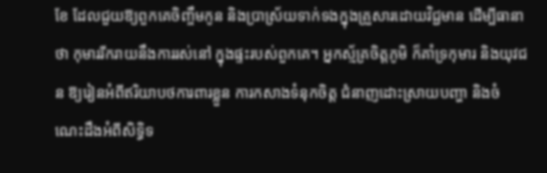ខែ ដែលជួយឱ្យពួកគេចិញ្ចឹមកូន និងប្រាស្រ័យទាក់ទងក្នុងគ្រួសារដោយវិជ្ជមាន ដើម្បីធានាថា កុមាររីករាយនឹងការរស់នៅ ក្នុងផ្ទះរបស់ពួកគេ។ អ្នកស្ម័គ្រចិត្តភូមិ ក៏គាំទ្រកុមារ និងយុវជន ឱ្យរៀនអំពីឥរិយាបថការពារខ្លួន ការកសាងទំនុកចិត្ត ជំនាញដោះស្រាយបញ្ហា និងចំណេះដឹងអំពីសិទ្ធិទ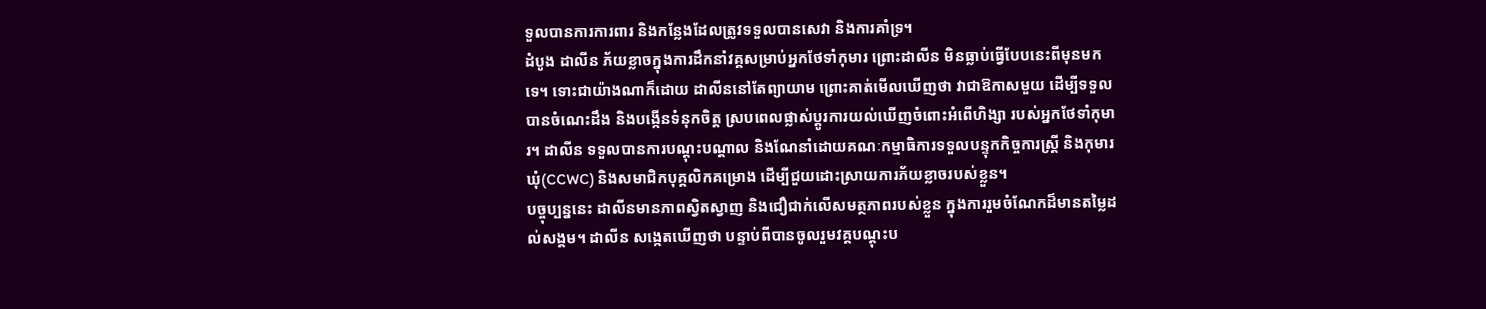ទួលបានការការពារ និងកន្លែងដែលត្រូវទទួលបានសេវា និងការគាំទ្រ។
ដំបូង ដាលីន ភ័យខ្លាចក្នុងការដឹកនាំវគ្គសម្រាប់អ្នកថែទាំកុមារ ព្រោះដាលីន មិនធ្លាប់ធ្វើបែបនេះពីមុនមកទេ។ ទោះជាយ៉ាងណាក៏ដោយ ដាលីននៅតែព្យាយាម ព្រោះគាត់មើលឃើញថា វាជាឱកាសមួយ ដើម្បីទទួលបានចំណេះដឹង និងបង្កើនទំនុកចិត្ត ស្របពេលផ្លាស់ប្តូរការយល់ឃើញចំពោះអំពើហិង្សា របស់អ្នកថែទាំកុមារ។ ដាលីន ទទួលបានការបណ្តុះបណ្តាល និងណែនាំដោយគណៈកម្មាធិការទទួលបន្ទុកកិច្ចការស្ត្រី និងកុមារឃុំ(CCWC) និងសមាជិកបុគ្គលិកគម្រោង ដើម្បីជួយដោះស្រាយការភ័យខ្លាចរបស់ខ្លួន។
បច្ចុប្បន្ននេះ ដាលីនមានភាពស្វិតស្វាញ និងជឿជាក់លើសមត្ថភាពរបស់ខ្លួន ក្នុងការរួមចំណែកដ៏មានតម្លៃដល់សង្គម។ ដាលីន សង្កេតឃើញថា បន្ទាប់ពីបានចូលរួមវគ្គបណ្តុះប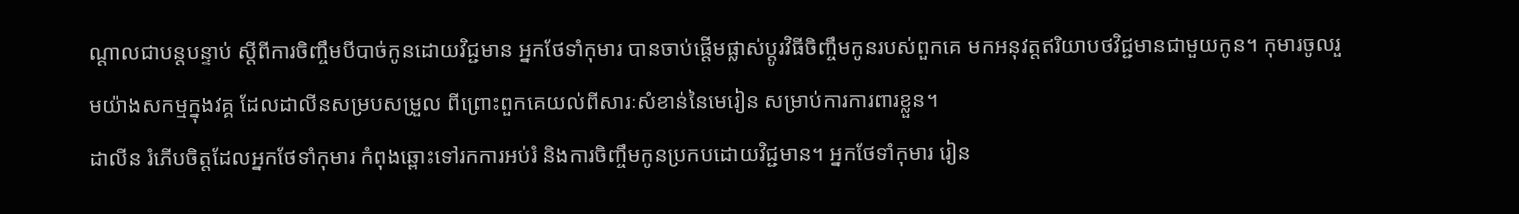ណ្តាលជាបន្តបន្ទាប់ ស្តីពីការចិញ្ចឹមបីបាច់កូនដោយវិជ្ជមាន អ្នកថែទាំកុមារ បានចាប់ផ្តើមផ្លាស់ប្តូរវិធីចិញ្ចឹមកូនរបស់ពួកគេ មកអនុវត្តឥរិយាបថវិជ្ជមានជាមួយកូន។ កុមារចូលរួមយ៉ាងសកម្មក្នុងវគ្គ ដែលដាលីនសម្របសម្រួល ពីព្រោះពួកគេយល់ពីសារៈសំខាន់នៃមេរៀន សម្រាប់ការការពារខ្លួន។
ដាលីន រំភើបចិត្តដែលអ្នកថែទាំកុមារ កំពុងឆ្ពោះទៅរកការអប់រំ និងការចិញ្ចឹមកូនប្រកបដោយវិជ្ជមាន។ អ្នកថែទាំកុមារ រៀន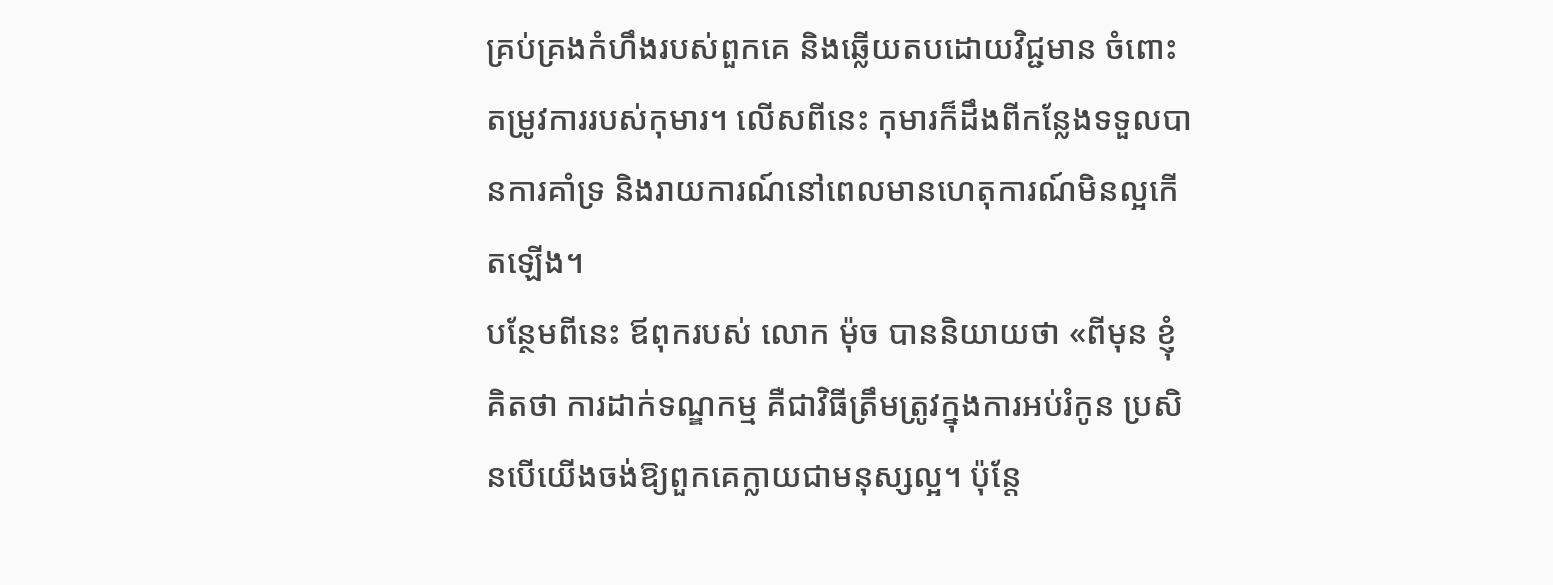គ្រប់គ្រងកំហឹងរបស់ពួកគេ និងឆ្លើយតបដោយវិជ្ជមាន ចំពោះតម្រូវការរបស់កុមារ។ លើសពីនេះ កុមារក៏ដឹងពីកន្លែងទទួលបានការគាំទ្រ និងរាយការណ៍នៅពេលមានហេតុការណ៍មិនល្អកើតឡើង។
បន្ថែមពីនេះ ឪពុករបស់ លោក ម៉ុច បាននិយាយថា «ពីមុន ខ្ញុំគិតថា ការដាក់ទណ្ឌកម្ម គឺជាវិធីត្រឹមត្រូវក្នុងការអប់រំកូន ប្រសិនបើយើងចង់ឱ្យពួកគេក្លាយជាមនុស្សល្អ។ ប៉ុន្តែ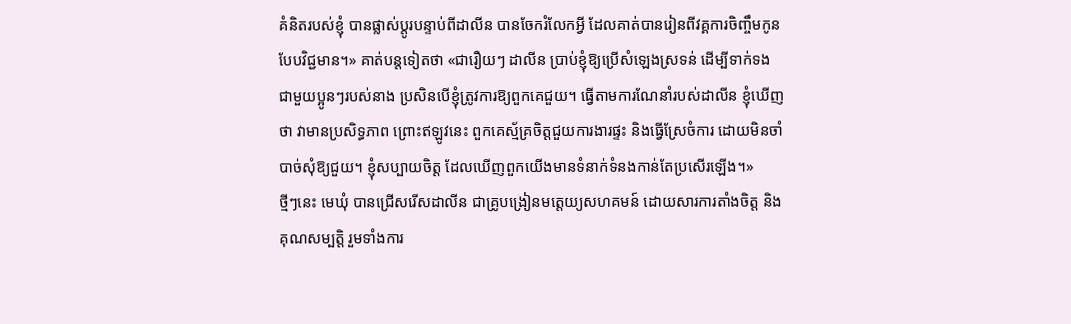គំនិតរបស់ខ្ញុំ បានផ្លាស់ប្តូរបន្ទាប់ពីដាលីន បានចែករំលែកអ្វី ដែលគាត់បានរៀនពីវគ្គការចិញ្ចឹមកូនបែបវិជ្ជមាន។» គាត់បន្តទៀតថា «ជារឿយៗ ដាលីន ប្រាប់ខ្ញុំឱ្យប្រើសំឡេងស្រទន់ ដើម្បីទាក់ទងជាមួយប្អូនៗរបស់នាង ប្រសិនបើខ្ញុំត្រូវការឱ្យពួកគេជួយ។ ធ្វើតាមការណែនាំរបស់ដាលីន ខ្ញុំឃើញថា វាមានប្រសិទ្ធភាព ព្រោះឥឡូវនេះ ពួកគេស្ម័គ្រចិត្តជួយការងារផ្ទះ និងធ្វើស្រែចំការ ដោយមិនចាំបាច់សុំឱ្យជួយ។ ខ្ញុំសប្បាយចិត្ត ដែលឃើញពួកយើងមានទំនាក់ទំនងកាន់តែប្រសើរឡើង។»
ថ្មីៗនេះ មេឃុំ បានជ្រើសរើសដាលីន ជាគ្រូបង្រៀនមត្តេយ្យសហគមន៍ ដោយសារការតាំងចិត្ត និងគុណសម្បត្តិ រួមទាំងការ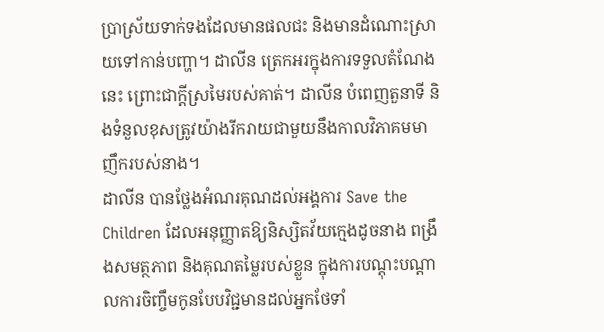ប្រាស្រ័យទាក់ទងដែលមានផលជះ និងមានដំណោះស្រាយទៅកាន់បញ្ហា។ ដាលីន ត្រេកអរក្នុងការទទួលតំណែងនេះ ព្រោះជាក្តីស្រមៃរបស់គាត់។ ដាលីន បំពេញតួនាទី និងទំនួលខុសត្រូវយ៉ាងរីករាយជាមួយនឹងកាលវិភាគមមាញឹករបស់នាង។
ដាលីន បានថ្លែងអំណរគុណដល់អង្គការ Save the Children ដែលអនុញ្ញាតឱ្យនិស្សិតវ័យក្មេងដូចនាង ពង្រឹងសមត្ថភាព និងគុណតម្លៃរបស់ខ្លួន ក្នុងការបណ្តុះបណ្តាលការចិញ្ចឹមកូនបែបវិជ្ជមានដល់អ្នកថែទាំ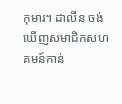កុមារ។ ដាលីន ចង់ឃើញសមាជិកសហគមន៍កាន់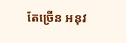តែច្រើន អនុវ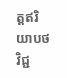ត្តឥរិយាបថវិជ្ជ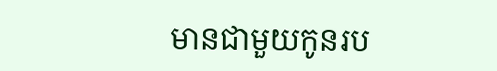មានជាមួយកូនរប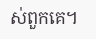ស់ពួកគេ។